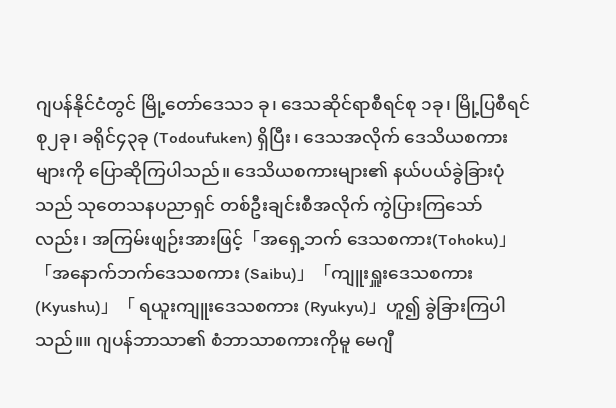ဂျပန်နိုင်ငံတွင် မြို့တော်ဒေသ၁ ခု၊ ဒေသဆိုင်ရာစီရင်စု ၁ခု၊ မြို့ပြစီရင်စု၂ခု၊ ခရိုင်၄၃ခု (Todoufuken) ရှိပြီး၊ ဒေသအလိုက် ဒေသိယစကားများကို ပြောဆိုကြပါသည်။ ဒေသိယစကားများ၏ နယ်ပယ်ခွဲခြားပုံသည် သုတေသနပညာရှင် တစ်ဦးချင်းစီအလိုက် ကွဲပြားကြသော်လည်း၊ အကြမ်းဖျဉ်းအားဖြင့်「အရှေ့ဘက် ဒေသစကား(Tohoku)」「အနောက်ဘက်ဒေသစကား (Saibu)」「ကျူးရှူးဒေသစကား(Kyushu)」「 ရယူးကျူးဒေသစကား (Ryukyu)」ဟူ၍ ခွဲခြားကြပါသည်။။ ဂျပန်ဘာသာ၏ စံဘာသာစကားကိုမူ မေဂျီ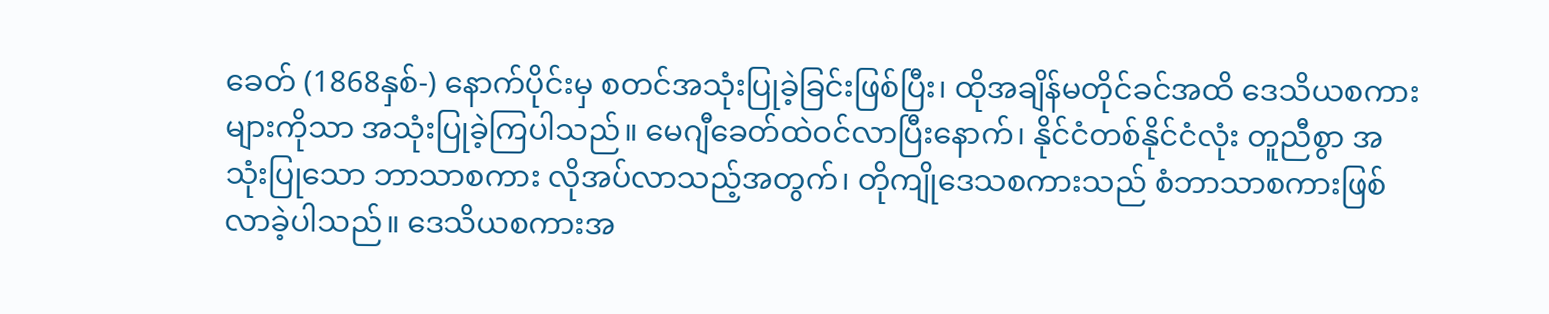ခေတ် (1868နှစ်-) နောက်ပိုင်းမှ စတင်အသုံးပြုခဲ့ခြင်းဖြစ်ပြီး၊ ထိုအချိန်မတိုင်ခင်အထိ ဒေသိယစကားများကိုသာ အသုံးပြုခဲ့ကြပါသည်။ မေဂျီခေတ်ထဲဝင်လာပြီးနောက်၊ နိုင်ငံတစ်နိုင်ငံလုံး တူညီစွာ အသုံးပြုသော ဘာသာစကား လိုအပ်လာသည့်အတွက်၊ တိုကျိုဒေသစကားသည် စံဘာသာစကားဖြစ်လာခဲ့ပါသည်။ ဒေသိယစကားအ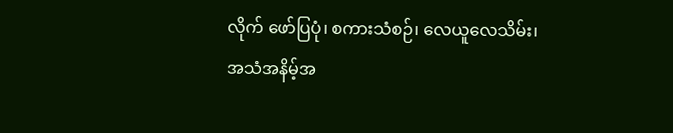လိုက် ဖော်ပြပုံ၊ စကားသံစဉ်၊ လေယူလေသိမ်း၊ အသံအနိမ့်အ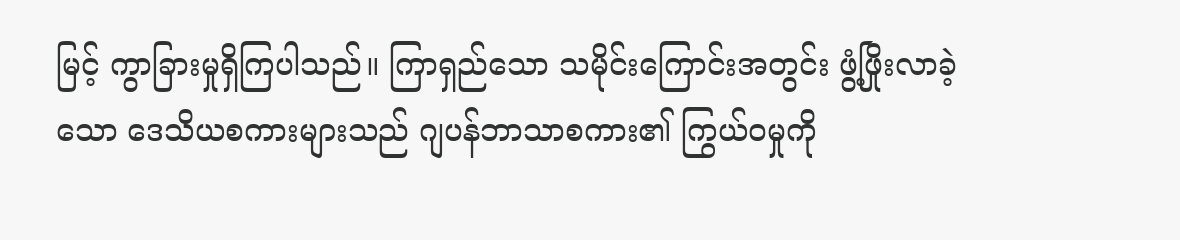မြင့် ကွာခြားမှုရှိကြပါသည်။ ကြာရှည်သော သမိုင်းကြောင်းအတွင်း ဖွံ့ဖြိုးလာခဲ့သော ဒေသိယစကားများသည် ဂျပန်ဘာသာစကား၏ ကြွယ်ဝမှုကို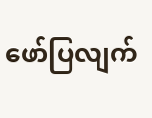ဖော်ပြလျက်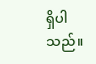ရှိပါသည်။